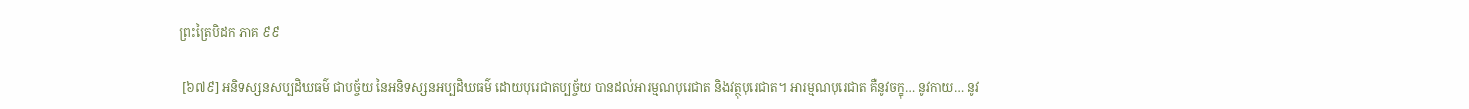ព្រះត្រៃបិដក ភាគ ៩៩

 [៦៧៩] អនិទស្សនសប្បដិឃធម៌ ជាបច្ច័យ នៃអនិទស្សនអប្បដិឃធម៌ ដោយបុរេជាតប្បច្ច័យ បានដល់អារម្មណបុរេជាត និងវត្ថុបុរេជាត។ អារម្មណបុរេជាត គឺនូវចក្ខុ… នូវកាយ… នូវ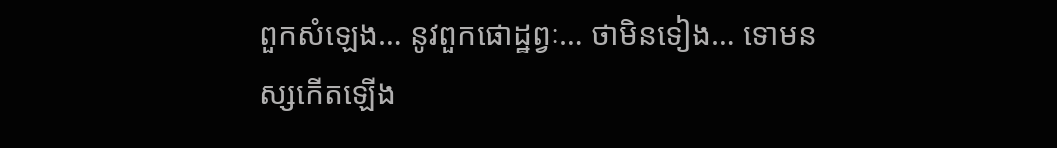ពួកសំឡេង… នូវពួកផោដ្ឋព្វៈ… ថាមិនទៀង… ទោមនស្សកើតឡើង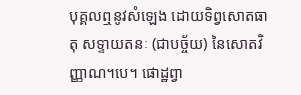បុគ្គលឮនូវសំឡេង ដោយទិព្វសោតធាតុ សទ្ទាយតនៈ (ជាបច្ច័យ) នៃសោតវិញ្ញាណ។បេ។ ផោដ្ឋព្វា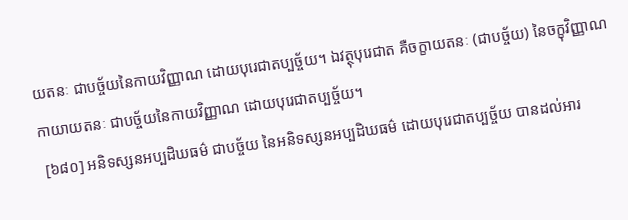យតនៈ ជាបច្ច័យនៃកាយវិញ្ញាណ ដោយបុរេជាតប្បច្ច័យ។ ឯវត្ថុបុរេជាត គឺចក្ខាយតនៈ (ជាបច្ច័យ) នៃចក្ខុវិញ្ញាណ កាយាយតនៈ ជាបច្ច័យនៃកាយវិញ្ញាណ ដោយបុរេជាតប្បច្ច័យ។
 [៦៨០] អនិទស្សនអប្បដិឃធម៌ ជាបច្ច័យ នៃអនិទស្សនអប្បដិឃធម៌ ដោយបុរេជាតប្បច្ច័យ បានដល់អារ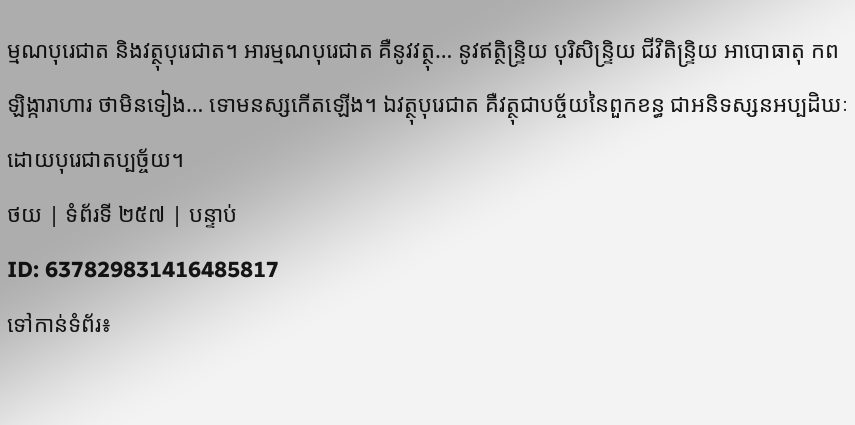ម្មណបុរេជាត និងវត្ថុបុរេជាត។ អារម្មណបុរេជាត គឺនូវវត្ថុ… នូវឥត្ថិន្ទ្រិយ បុរិសិន្ទ្រិយ ជីវិតិន្ទ្រិយ អាបោធាតុ កពឡិង្ការាហារ ថាមិនទៀង… ទោមនស្សកើតឡើង។ ឯវត្ថុបុរេជាត គឺវត្ថុជាបច្ច័យនៃពួកខន្ធ ជាអនិទស្សនអប្បដិឃៈ ដោយបុរេជាតប្បច្ច័យ។
ថយ | ទំព័រទី ២៥៧ | បន្ទាប់
ID: 637829831416485817
ទៅកាន់ទំព័រ៖